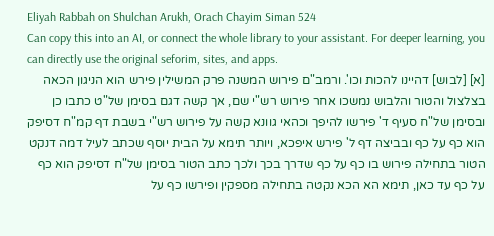Eliyah Rabbah on Shulchan Arukh, Orach Chayim Siman 524
Can copy this into an AI, or connect the whole library to your assistant. For deeper learning, you can directly use the original seforim, sites, and apps.
[א] [לבוש] דהיינו להכות וכו'. ורמב"ם פירוש המשנה פרק המשילין פירש הוא הניגון הכאה בצלצול והטור והלבוש נמשכו אחר פירוש רש"י שם, אך קשה דגם בסימן של"ט כתבו כן ובסימן של"ח סעיף ד' פירשו להיפך וכהאי גוונא קשה על פירוש רש"י בשבת דף קמ"ח דסיפק הוא כף על כף ובביצה דף ל' פירש איפכא, ויותר תימא על הבית יוסף שכתב לעיל דמה דנקט הטור בתחילה פירוש בו כף על כף שדרך בכך ולכך כתב הטור בסימן של"ח דסיפק הוא כף על כף עד כאן, תימא הא הכא נקטה בתחילה מספקין ופירשו כף על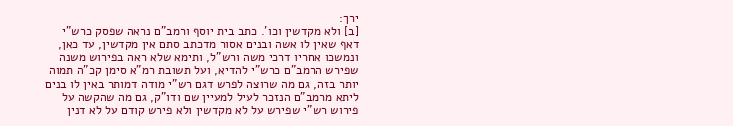ירך:
[ב] ולא מקדשין וכו'. כתב בית יוסף ורמב"ם נראה שפסק כרש"י דאף שאין לו אשה ובנים אסור מדכתב סתם אין מקדשין, עד כאן, ונמשכו אחריו דרכי משה ורש"ל, ותימא שלא ראה בפירוש משנה שפירש הרמב"ם כרש"י להדיא, ועל תשובת רמ"א סימן קכ"ה תמוה יותר בזה, גם מה שרוצה לפרש דגם רש"י מודה דמותר באין לו בנים ליתא מרמב"ם הנזכר לעיל למעיין שם ודו"ק, גם מה שהקשה על פירוש רש"י שפירש על לא מקדשין ולא פירש קודם על לא דנין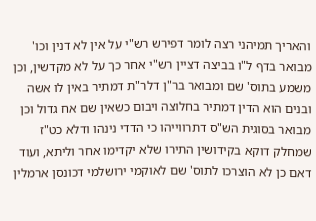והאריך תמיהני רצה לומר דפירש רש"י על אין לא דנין וכו' מבואר בדף ל"ו בביצה דציין רש"י אחר כך על לא מקדשין, וכן משמע בתוס' שם ומבואר בר"ן דלר"ת דמתיר באין לו אשה ובנים הוא הדין דמתיר בחלוצה ויבום כשאין שם אח גדול וכן מבואר בסוגית הש"ס דתרווייהו כי הדדי נינהו ודלא כט"ז שמחלק דוקא בקידושין התירו שלא יקדימו אחר וליתא, ועוד דאם כן לא הוצרכו לתוס' שם לאוקמי ירושלמי דכונסן ארמלין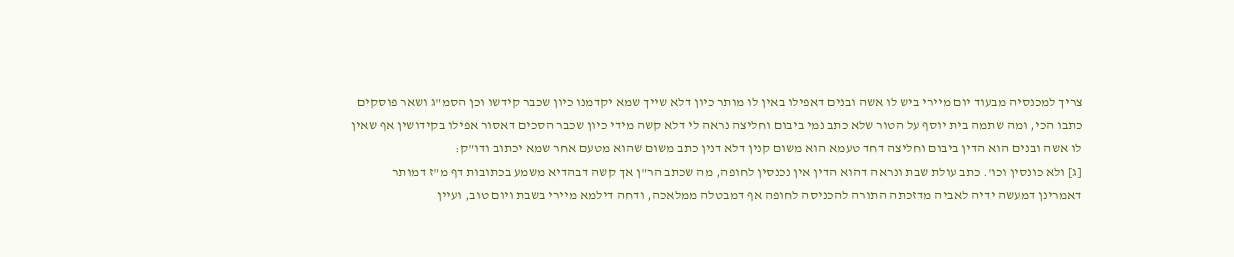צריך למכנסיה מבעוד יום מיירי ביש לו אשה ובנים דאפילו באין לו מותר כיון דלא שייך שמא יקדמנו כיון שכבר קידשו וכן הסמ"ג ושאר פוסקים כתבו הכי, ומה שתמה בית יוסף על הטור שלא כתב נמי ביבום וחליצה נראה לי דלא קשה מידי כיון שכבר הסכים דאסור אפילו בקידושין אף שאין לו אשה ובנים הוא הדין ביבום וחליצה דחד טעמא הוא משום קנין דלא דנין כתב משום שהוא מטעם אחר שמא יכתוב ודו"ק:
[ג] ולא כונסין וכו'. כתב עולת שבת ונראה דהוא הדין אין נכנסין לחופה, מה שכתב הר"ן אך קשה דבהדיא משמע בכתובות דף מ"ז דמותר דאמרינן דמעשה ידיה לאביה מדזכתה התורה להכניסה לחופה אף דמבטלה ממלאכה, ודחה דילמא מיירי בשבת ויום טוב, ועיין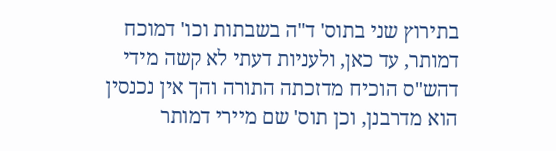בתירוץ שני בתוס' ד"ה בשבתות וכו' דמוכח דמותר, עד כאן, ולעניות דעתי לא קשה מידי דהש"ס הוכיח מדזכתה התורה והך אין נכנסין הוא מדרבנן, וכן תוס' שם מיירי דמותר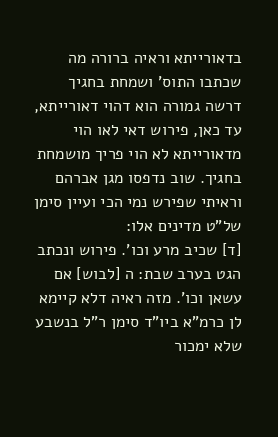בדאורייתא וראיה ברורה מה שכתבו התוס' ושמחת בחגיך דרשה גמורה הוא דהוי דאורייתא, עד כאן, פירוש דאי לאו הוי מדאורייתא לא הוי פריך מושמחת בחגיך. שוב נדפסו מגן אברהם וראיתי שפירש נמי הכי ועיין סימן של"ט מדינים אלו:
[ד] שכיב מרע וכו'. פירוש ונכתב הגט בערב שבת: ה [לבוש] אם עשאן וכו'. מזה ראיה דלא קיימא לן כרמ"א ביו"ד סימן ר"ל בנשבע שלא ימכור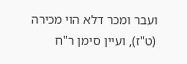ועבר ומכר דלא הוי מכירה (ט"ז), ועיין סימן ר"ח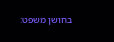בחושן משפט: